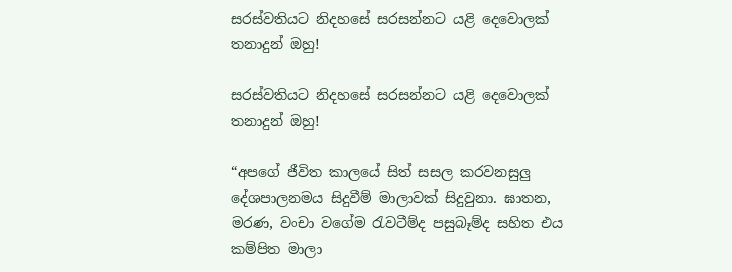සරස්වතියට නිදහසේ සරසන්නට යළි දෙවොලක් තනාදුන් ඔහු!

සරස්වතියට නිදහසේ සරසන්නට යළි දෙවොලක් තනාදුන් ඔහු!

“අපගේ ජීවිත කාලයේ සිත් සසල කරවනසුලු දේශපාලනමය සිදුවීම් මාලාවක් සිදුවුනා. ඝාතන, මරණ, වංචා වගේම රැවටීම්ද පසුබෑම්ද සහිත එය කම්පිත මාලා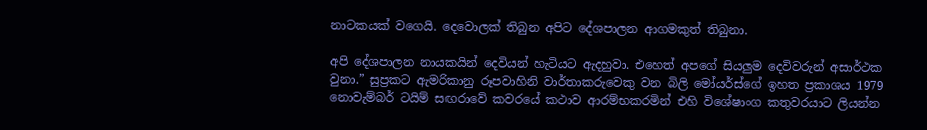නාටකයක් වගෙයි. දෙවොලක් තිබුන අපිට දේශපාලන ආගමකුත් තිබුනා.

අපි දේශපාලන නායකයින් දෙවියන් හැටියට ඇදහුවා. එහෙත් අපගේ සියලුම දෙවිවරුන් අසාර්ථක වුනා.” සුප්‍රකට ඇමරිකානු රූපවාහිනි වාර්තාකරුවෙකු වන බිලි මෝයර්ස්ගේ ඉහත ප්‍රකාශය 1979 නොවැම්බර් ටයිම් සඟරාවේ කවරයේ කථාව ආරම්භකරමින් එහි විශේෂාංග කතුවරයාට ලියන්න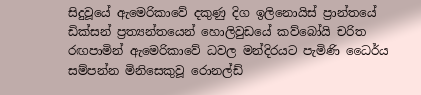සිදුවූයේ ඇමෙරිකාවේ දකුණු දිග ඉලිනොයිස් ප්‍රාන්තයේ ඩික්සන් ප්‍රත්‍යන්තයෙන් හොලිවුඩයේ කව්බෝයි චරිත රඟපාමින් ඇමෙරිකාවේ ධවල මන්දිරයට පැමිණි ධෛර්ය සම්පන්න මිනිසෙකුවූ රොනල්ඩ්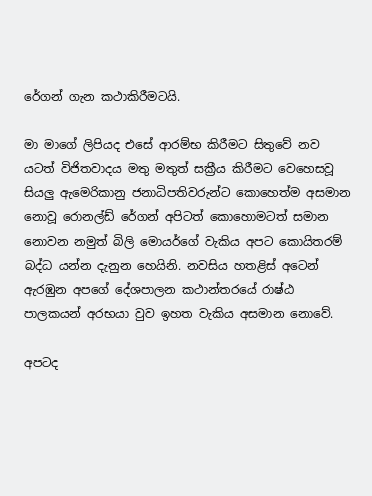රේගන් ගැන කථාකිරීමටයි.

මා මාගේ ලිපියද එසේ ආරම්භ කිරීමට සිතුවේ නව යටත් විජිතවාදය මතු මතුත් සක්‍රීය කිරීමට වෙහෙසවූ සියලු ඇමෙරිකානු ජනාධිපතිවරුන්ට කොහෙත්ම අසමාන නොවූ රොනල්ඩ් රේගන් අපිටත් කොහොමටත් සමාන නොවන නමුත් බිලි මොයර්ගේ වැකිය අපට කොයිතරම් බද්ධ යන්න දැනුන හෙයිනි. නවසිය හතළිස් අටෙන් ඇරඹුන අපගේ දේශපාලන කථාන්තරයේ රාෂ්ඨ පාලකයන් අරභයා වුව ඉහත වැකිය අසමාන නොවේ.

අපටද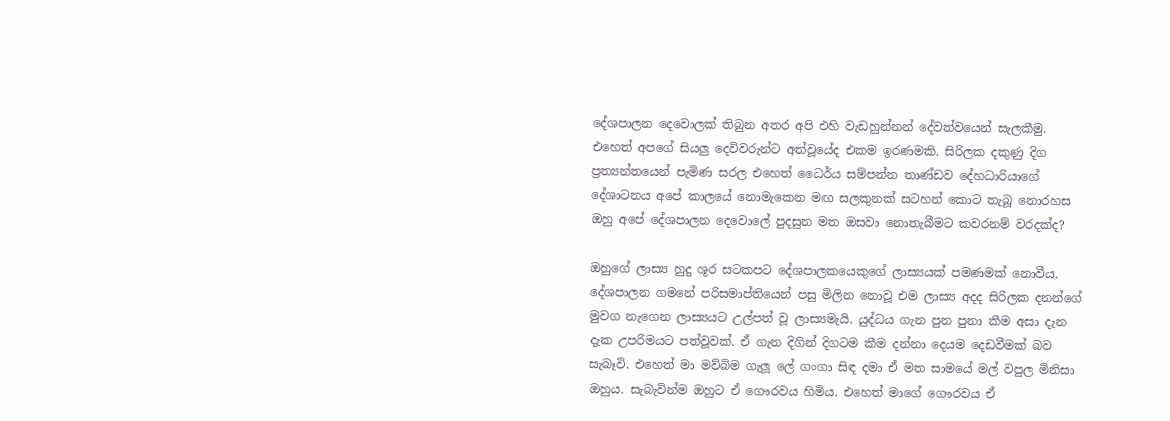දේශපාලන දෙවොලක් තිබුන අතර අපි එහි වැඩහුන්නන් දේවත්වයෙන් සැලකීමු. එහෙත් අපගේ සියලු දෙවිවරුන්ට අත්වූයේද එකම ඉරණමකි. සිරිලක දකුණු දිග ප්‍රත්‍යන්තයෙන් පැමිණ සරල එහෙත් ධෛර්ය සම්පන්න තාණ්ඩව දේහධාරියාගේ දේශාටනය අපේ කාලයේ නොමැකෙන මඟ සලකුනක් සටහන් කොට තැබූ නොරහස ඔහු අපේ දේශපාලන දෙවොලේ පුදසුන මත ඔසවා නොතැබීමට කවරනම් වරදක්ද?

ඔහුගේ ලාස්‍ය හුදු ශූර සටකපට දේශපාලකයෙකුගේ ලාස්‍යයක් පමණමක් නොවීය. දේශපාලන ගමනේ පරිසමාප්තියෙන් පසු මිලින නොවූ එම ලාස්‍ය අදද සිරිලක දනන්ගේ මුවග නැගෙන ලාස්‍යයට උල්පත් වූ ලාස්‍යමැයි. යුද්ධය ගැන පුන පුනා කීම අසා දැන දැක උපරිමයට පත්වූවක්. ඒ ගැන දිගින් දිගටම කීම දන්නා දෙයම දෙඩවීමක් බව සැබෑවි. එහෙත් මා මව්බිම ගැලූ ලේ ගංගා සිඳ දමා ඒ මත සාමයේ මල් වපුල මිනිසා ඔහුය. සැබැවින්ම ඔහුට ඒ ගෞරවය හිමිය. එහෙත් මාගේ ගෞරවය ඒ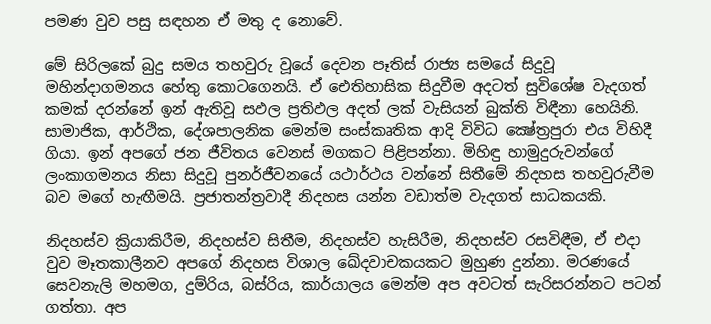පමණ වුව පසු සඳහන ඒ මතු ද නොවේ.

මේ සිරිලකේ බුදු සමය තහවුරු වූයේ දෙවන පෑතිස් රාජ්‍ය සමයේ සිදුවූ මහින්දාගමනය හේතු කොටගෙනයි. ඒ ඓතිහාසික සිදුවීම අදටත් සුවිශේෂ වැදගත් කමක් දරන්නේ ඉන් ඇතිවූ සඵල ප්‍රතිඵල අදත් ලක් වැසියන් බුක්ති විඳීනා හෙයිනි. සාමාජික, ආර්ථික, දේශපාලනික මෙන්ම සංස්කෘතික ආදි විවිධ ක්‍ෂේත්‍රපුරා එය විහිදී ගියා. ඉන් අපගේ ජන ජීවිතය වෙනස් මගකට පිළිපන්නා. මිහිඳු හාමුදුරුවන්ගේ ලංකාගමනය නිසා සිදුවූ පුනර්ජීවනයේ යථාර්ථය වන්නේ සිතීමේ නිදහස තහවුරුවීම බව මගේ හැඟීමයි. ප්‍රජාතන්ත්‍රවාදී නිදහස යන්න වඩාත්ම වැදගත් සාධකයකි.

නිදහස්ව ක්‍රියාකිරීම, නිදහස්ව සිතීම, නිදහස්ව හැසිරීම, නිදහස්ව රසවිඳීම, ඒ එදා වුව මෑතකාලීනව අපගේ නිදහස විශාල ඛේදවාචකයකට මුහුණ දුන්නා. මරණයේ සෙවනැලි මහමග, දුම්රිය, බස්රිය, කාර්යාලය මෙන්ම අප අවටත් සැරිසරන්නට පටන් ගත්තා. අප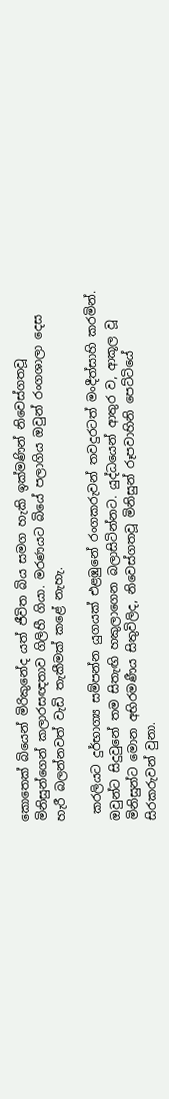කොතෙක් බියෙන් මිරිකුනේද යත් ජීවිත බිය සමග හැකි ඉක්මණින් නිවෙස්ගතවූ මිනිසුන්ගෙන් කලාරසඥතාව ගිලිහී ගියා. මරණයට බියේ පලාගිය ඔවුන් රංගශාලා දෙස හැරී බලන්නවත් වැඩි තැකීමක් කළේ නැහැ.

 කරලියට දුර්භාග්‍ය සම්පන්න යුගයක් එළඹුනේ රංගකරුවන් තවදුරටත් මංදීත්සාහි කරමින්. ඔවුන්ට සිදුවුනේ තම සිතැඟි හකුලාගෙන බලාසිටින්නට. යුද්ධයෙන් ආතුර ව, ආකූල වූ මිනිසුන්ට මොන අභිරමණීය සිතුවිලිද, නිවෙස්ගතවූ මිනිසුන් රූපවාහිනි පෙට්ටියේ සිරකරුවන් වුනා.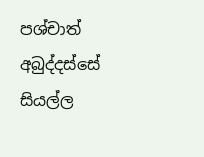පශ්චාත් අබුද්දස්සේ සියල්ල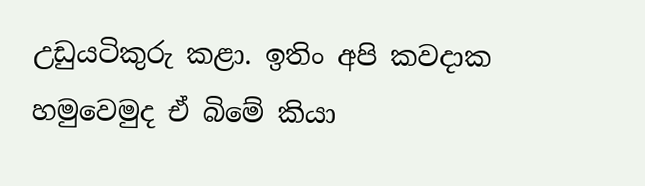උඩුයටිකුරු කළා. ඉතිං අපි කවදාක හමුවෙමුද ඒ බිමේ කියා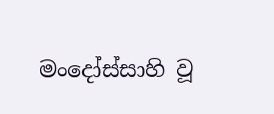මංදෝස්සාහි වූ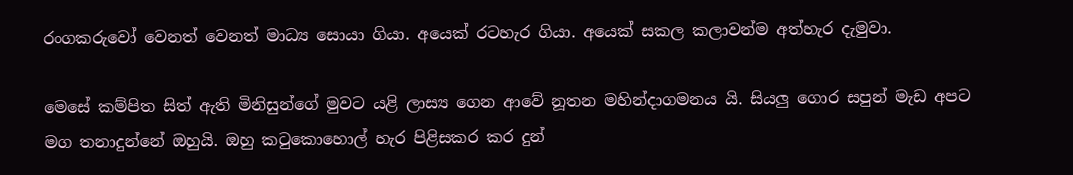රංගකරුවෝ වෙනත් වෙනත් මාධ්‍ය සොයා ගියා. අයෙක් රටහැර ගියා. අයෙක් සකල කලාවන්ම අත්හැර දැමුවා.

මෙසේ කම්පිත සිත් ඇති මිනිසුන්ගේ මුවට යළි ලාස්‍ය ගෙන ආවේ නූතන මහින්දාගමනය යි. සියලු ගොර සපුන් මැඩ අපට මග තනාදුන්නේ ඔහුයි. ඔහු කටුකොහොල් හැර පිළිසකර කර දුන්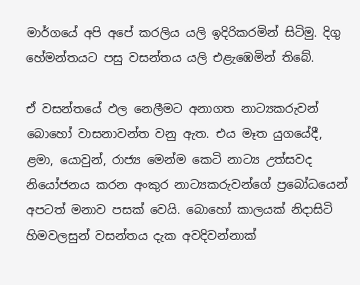මාර්ගයේ අපි අපේ කරලිය යලි ඉදිරිකරමින් සිටිමු. දිගු හේමන්තයට පසු වසන්තය යලි එළැඹෙමින් තිබේ.

ඒ වසන්තයේ ඵල නෙලීමට අනාගත නාට්‍යකරුවන් බොහෝ වාසනාවන්ත වනු ඇත. එය මෑත යුගයේදී, ළමා, යොවුන්, රාජ්‍ය මෙන්ම කෙටි නාට්‍ය උත්සවද නියෝජනය කරන අංකුර නාට්‍යකරුවන්ගේ ප්‍රබෝධයෙන් අපටත් මනාව පසක් වෙයි. බොහෝ කාලයක් නිදාසිටි හිමවලසුන් වසන්තය දැක අවදිවන්නාක්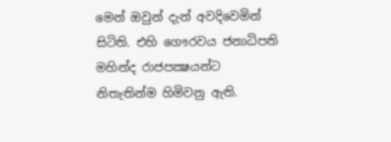මෙන් ඔවුන් දැන් අවදිවෙමින් සිටිති. එහි ගෞරවය ජනාධිපති මහින්ද රාජපක්‍ෂයන්ට නිතැතින්ම හිමිවනු ඇති.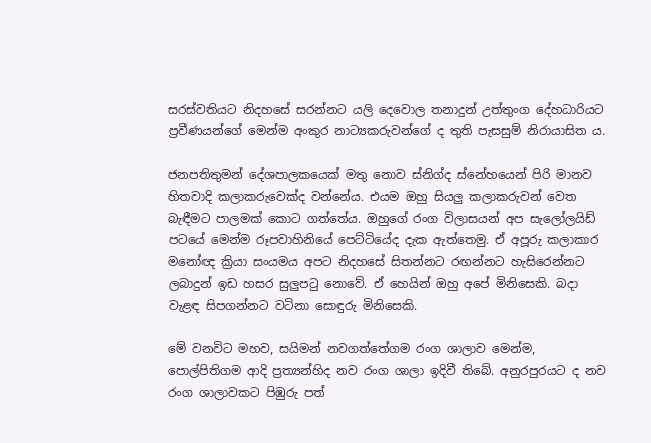සරස්වතියට නිදහසේ සරන්නට යලි දෙවොල තනාදුන් උත්තුංග දේහධාරියට ප්‍රවීණයන්ගේ මෙන්ම අංකුර නාට්‍යකරුවන්ගේ ද තුති පැසසුම් නිරායාසිත ය.

ජනපතිතුමන් දේශපාලකයෙක් මතු නොව ස්නිග්ද ස්නේහයෙන් පිරි මානව හිතවාදි කලාකරුවෙක්ද වන්නේය. එයම ඔහු සියලු කලාකරුවන් වෙත බැඳීමට පාලමක් කොට ගත්තේය. ඔහුගේ රංග විලාසයන් අප සැලෝලයිඩ් පටයේ මෙන්ම රූපවාහිනියේ පෙට්ටියේද දැක ඇත්තෙමු. ඒ අපූරු කලාකාර මනෝඥ ක්‍රියා සංයමය අපට නිදහසේ සිතන්නට රඟන්නට හැසිරෙන්නට ලබාදුන් ඉඩ හසර සුලුපටු නොවේ. ඒ හෙයින් ඔහු අපේ මිනිසෙකි. බදා වැළඳ සිපගන්නට වටිනා සොඳුරු මිනිසෙකි.

මේ වනවිට මහව, සයිමන් නවගත්තේගම රංග ශාලාව මෙන්ම, පොල්පිතිගම ආදි ප්‍රත්‍යන්හිද නව රංග ශාලා ඉදිවී තිබේ. අනුරපුරයට ද නව රංග ශාලාවකට පිඹුරු පත්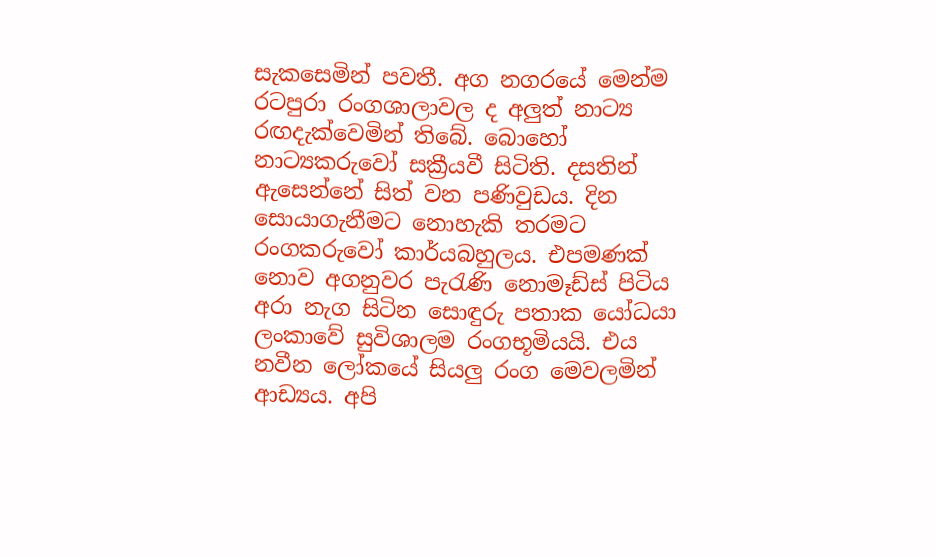සැකසෙමින් පවතී. අග නගරයේ මෙන්ම රටපුරා රංගශාලාවල ද අලුත් නාට්‍ය රඟදැක්වෙමින් තිබේ. බොහෝ නාට්‍යකරුවෝ සක්‍රීයවී සිටිති. දසතින් ඇසෙන්නේ සිත් වන පණිවුඩය. දින සොයාගැනීමට නොහැකි තරමට රංගකරුවෝ කාර්යබහුලය. එපමණක් නොව අගනුවර පැරැණි නොමෑඩ්ස් පිටිය අරා නැග සිටින සොඳුරු පතාක යෝධයා ලංකාවේ සුවිශාලම රංගභූමියයි. එය නවීන ලෝකයේ සියලු රංග මෙවලමින් ආඩ්‍යය. අපි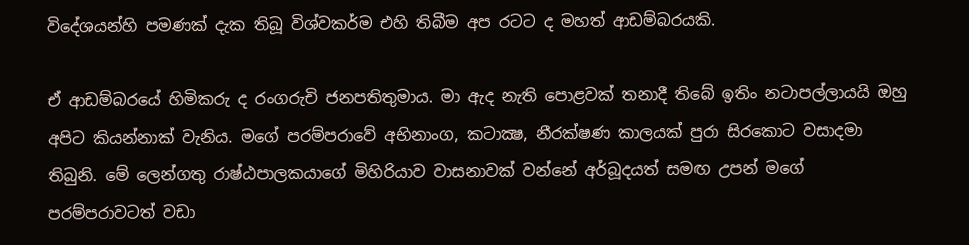විදේශයන්හි පමණක් දැක තිබූ විශ්වකර්ම එහි තිබීම අප රටට ද මහත් ආඩම්බරයකි.

ඒ ආඩම්බරයේ හිමිකරු ද රංගරුචි ජනපතිතුමාය. මා ඇද නැති පොළවක් තනාදී තිබේ ඉතිං නටාපල්ලායයි ඔහු අපිට කියන්නාක් වැනිය. මගේ පරම්පරාවේ අභිනාංග, කටාක්‍ෂ, නීරක්ෂණ කාලයක් පුරා සිරකොට වසාදමා තිබුනි. මේ ලෙන්ගතු රාෂ්ඨපාලකයාගේ මිහිරියාව වාසනාවක් වන්නේ අර්බූදයත් සමඟ උපන් මගේ පරම්පරාවටත් වඩා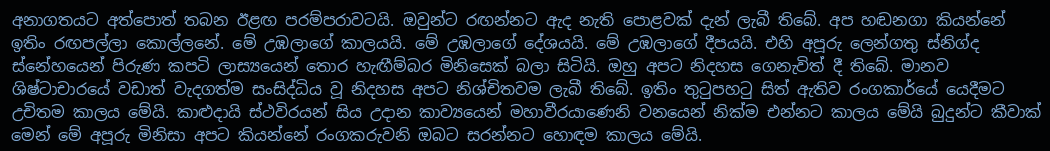අනාගතයට අත්පොත් තබන ඊළඟ පරම්පරාවටයි. ඔවුන්ට රඟන්නට ඇද නැති පොළවක් දැන් ලැබී තිබේ. අප හඬනගා කියන්නේ ඉතිං රඟපල්ලා කොල්ලනේ. මේ උඹලාගේ කාලයයි. මේ උඹලාගේ දේශයයි. මේ උඹලාගේ දීපයයි. එහි අපූරු ලෙන්ගතු ස්නිග්ද ස්නේහයෙන් පිරුණ කපටි ලාස්‍යයෙන් තොර හැඟීම්බර මිනිසෙක් බලා සිටියි. ඔහු අපට නිදහස ගෙනැවිත් දී තිබේ. මානව ශිෂ්ටාචාරයේ වඩාත් වැදගත්ම සංසිද්ධිය වූ නිදහස අපට නිශ්චිතවම ලැබී තිබේ. ඉතිං තුටුපහටු සිත් ඇතිව රංගකාර්යේ යෙදීමට උචිතම කාලය මේයි. කාළුදායි ස්ථවිරයන් සිය උදාන කාව්‍යයෙන් මහාවීරයාණෙනි වනයෙන් නික්ම එන්නට කාලය මේයි බුදුන්ට කීවාක් මෙන් මේ අපූරු මිනිසා අපට කියන්නේ රංගකරුවනි ඔබට සරන්නට හොඳම කාලය මේයි.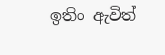ඉතිං ඇවිත්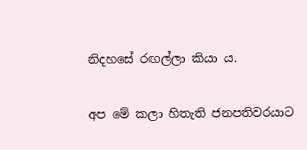නිදහසේ රඟල්ලා කියා ය.

අප මේ කලා හිතැති ජනපතිවරයාට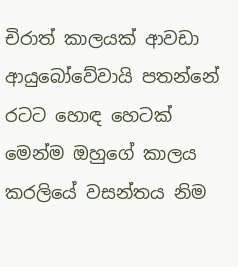චිරාත් කාලයක් ආවඩා ආයුබෝවේවායි පතන්නේ රටට හොඳ හෙටක් මෙන්ම ඔහුගේ කාලය කරලියේ වසන්තය නිම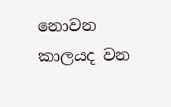නොවන කාලයද වන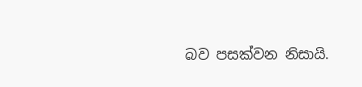බව පසක්වන නිසායි.